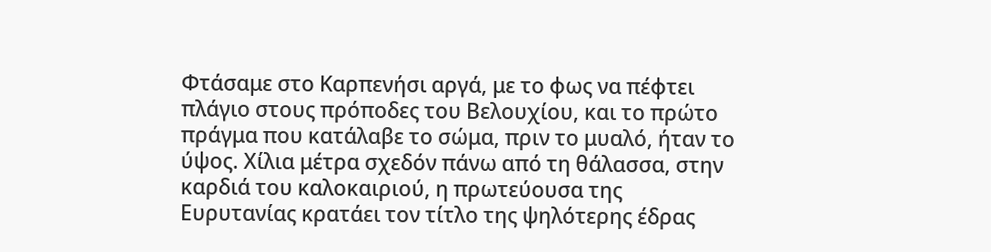Φτάσαμε στο Καρπενήσι αργά, με το φως να πέφτει πλάγιο στους πρόποδες του Βελουχίου, και το πρώτο πράγμα που κατάλαβε το σώμα, πριν το μυαλό, ήταν το ύψος. Χίλια μέτρα σχεδόν πάνω από τη θάλασσα, στην καρδιά του καλοκαιριού, η πρωτεύουσα της Ευρυτανίας κρατάει τον τίτλο της ψηλότερης έδρας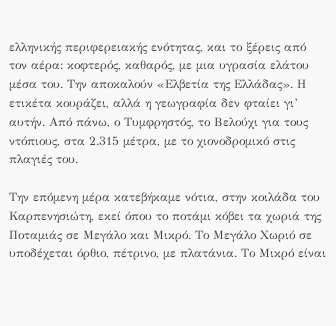ελληνικής περιφερειακής ενότητας, και το ξέρεις από τον αέρα: κοφτερός, καθαρός, με μια υγρασία ελάτου μέσα του. Την αποκαλούν «Ελβετία της Ελλάδας». Η ετικέτα κουράζει, αλλά η γεωγραφία δεν φταίει γι’ αυτήν. Από πάνω, ο Τυμφρηστός, το Βελούχι για τους ντόπιους, στα 2.315 μέτρα, με το χιονοδρομικό στις πλαγιές του.

Την επόμενη μέρα κατεβήκαμε νότια, στην κοιλάδα του Καρπενησιώτη, εκεί όπου το ποτάμι κόβει τα χωριά της Ποταμιάς σε Μεγάλο και Μικρό. Το Μεγάλο Χωριό σε υποδέχεται όρθιο, πέτρινο, με πλατάνια. Το Μικρό είναι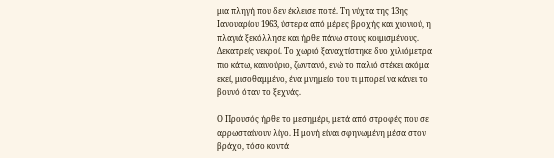μια πληγή που δεν έκλεισε ποτέ. Τη νύχτα της 13ης Ιανουαρίου 1963, ύστερα από μέρες βροχής και χιονιού, η πλαγιά ξεκόλλησε και ήρθε πάνω στους κοιμισμένους. Δεκατρείς νεκροί. Το χωριό ξαναχτίστηκε δυο χιλιόμετρα πιο κάτω, καινούριο, ζωντανό, ενώ το παλιό στέκει ακόμα εκεί, μισοθαμμένο, ένα μνημείο του τι μπορεί να κάνει το βουνό όταν το ξεχνάς.

Ο Προυσός ήρθε το μεσημέρι, μετά από στροφές που σε αρρωσταίνουν λίγο. Η μονή είναι σφηνωμένη μέσα στον βράχο, τόσο κοντά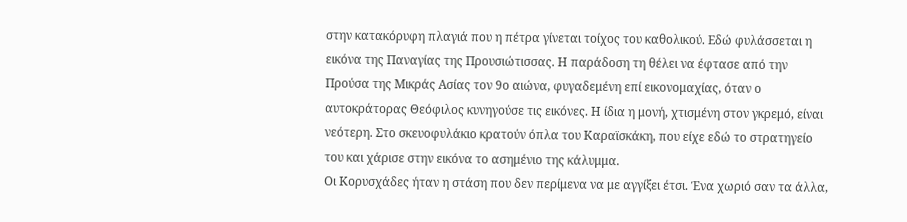στην κατακόρυφη πλαγιά που η πέτρα γίνεται τοίχος του καθολικού. Εδώ φυλάσσεται η εικόνα της Παναγίας της Προυσιώτισσας. Η παράδοση τη θέλει να έφτασε από την Προύσα της Μικράς Ασίας τον 9ο αιώνα, φυγαδεμένη επί εικονομαχίας, όταν ο αυτοκράτορας Θεόφιλος κυνηγούσε τις εικόνες. Η ίδια η μονή, χτισμένη στον γκρεμό, είναι νεότερη. Στο σκευοφυλάκιο κρατούν όπλα του Καραϊσκάκη, που είχε εδώ το στρατηγείο του και χάρισε στην εικόνα το ασημένιο της κάλυμμα.
Οι Κορυσχάδες ήταν η στάση που δεν περίμενα να με αγγίξει έτσι. Ένα χωριό σαν τα άλλα,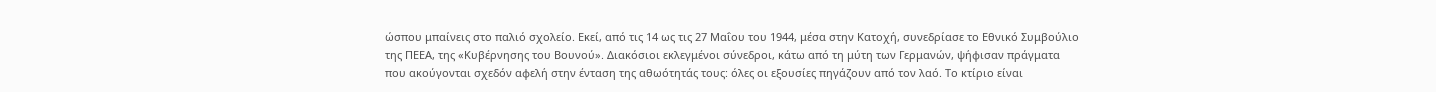ώσπου μπαίνεις στο παλιό σχολείο. Εκεί, από τις 14 ως τις 27 Μαΐου του 1944, μέσα στην Κατοχή, συνεδρίασε το Εθνικό Συμβούλιο της ΠΕΕΑ, της «Κυβέρνησης του Βουνού». Διακόσιοι εκλεγμένοι σύνεδροι, κάτω από τη μύτη των Γερμανών, ψήφισαν πράγματα που ακούγονται σχεδόν αφελή στην ένταση της αθωότητάς τους: όλες οι εξουσίες πηγάζουν από τον λαό. Το κτίριο είναι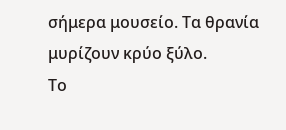σήμερα μουσείο. Τα θρανία μυρίζουν κρύο ξύλο.
Το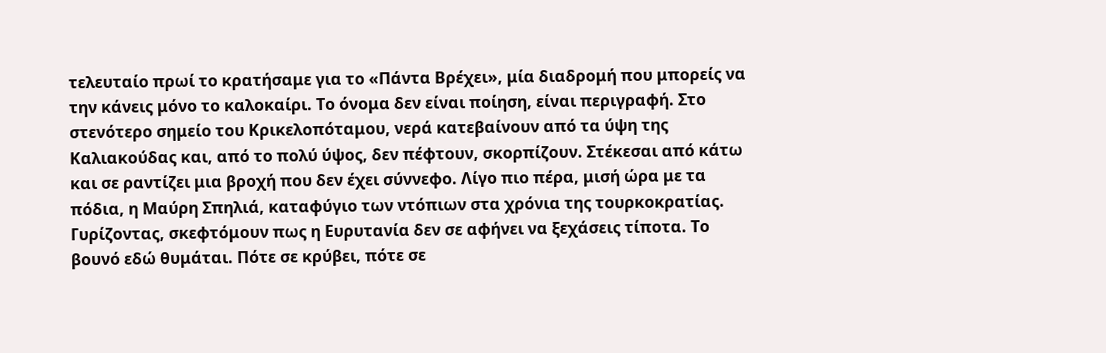τελευταίο πρωί το κρατήσαμε για το «Πάντα Βρέχει», μία διαδρομή που μπορείς να την κάνεις μόνο το καλοκαίρι. Το όνομα δεν είναι ποίηση, είναι περιγραφή. Στο στενότερο σημείο του Κρικελοπόταμου, νερά κατεβαίνουν από τα ύψη της Καλιακούδας και, από το πολύ ύψος, δεν πέφτουν, σκορπίζουν. Στέκεσαι από κάτω και σε ραντίζει μια βροχή που δεν έχει σύννεφο. Λίγο πιο πέρα, μισή ώρα με τα πόδια, η Μαύρη Σπηλιά, καταφύγιο των ντόπιων στα χρόνια της τουρκοκρατίας.
Γυρίζοντας, σκεφτόμουν πως η Ευρυτανία δεν σε αφήνει να ξεχάσεις τίποτα. Το βουνό εδώ θυμάται. Πότε σε κρύβει, πότε σε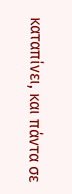καταπίνει, και πάντα σε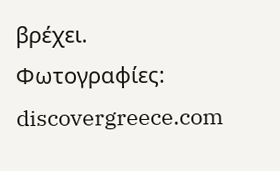βρέχει.
Φωτογραφίες: discovergreece.com